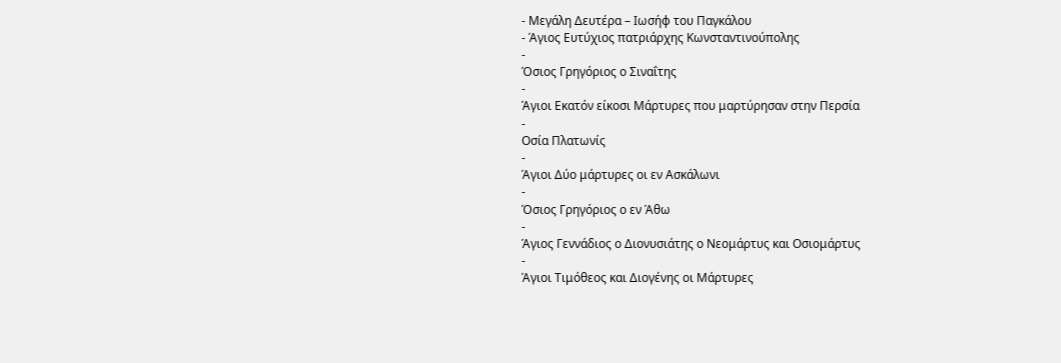- Μεγάλη Δευτέρα – Ιωσήφ του Παγκάλου
- Άγιος Ευτύχιος πατριάρχης Κωνσταντινούπολης
-
Όσιος Γρηγόριος ο Σιναΐτης
-
Άγιοι Εκατόν είκοσι Μάρτυρες που μαρτύρησαν στην Περσία
-
Οσία Πλατωνίς
-
Άγιοι Δύο μάρτυρες οι εν Ασκάλωνι
-
Όσιος Γρηγόριος ο εν Άθω
-
Άγιος Γεννάδιος ο Διονυσιάτης ο Νεομάρτυς και Οσιομάρτυς
-
Άγιοι Τιμόθεος και Διογένης οι Μάρτυρες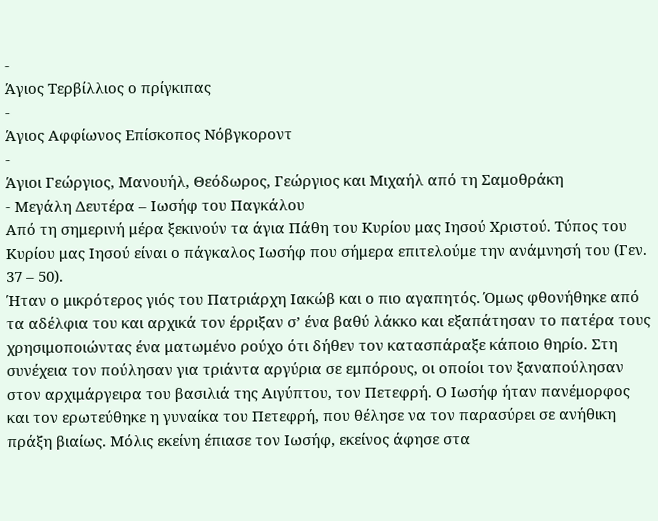-
Άγιος Τερβίλλιος ο πρίγκιπας
-
Άγιος Αφφίωνος Επίσκοπος Νόβγκοροντ
-
Άγιοι Γεώργιος, Μανουήλ, Θεόδωρος, Γεώργιος και Μιχαήλ από τη Σαμοθράκη
- Μεγάλη Δευτέρα – Ιωσήφ του Παγκάλου
Από τη σημερινή μέρα ξεκινούν τα άγια Πάθη του Κυρίου μας Ιησού Χριστού. Τύπος του Κυρίου μας Ιησού είναι ο πάγκαλος Ιωσήφ που σήμερα επιτελούμε την ανάμνησή του (Γεν. 37 – 50).
Ήταν ο μικρότερος γιός του Πατριάρχη Ιακώβ και ο πιο αγαπητός. Όμως φθονήθηκε από τα αδέλφια του και αρχικά τον έρριξαν σ’ ένα βαθύ λάκκο και εξαπάτησαν το πατέρα τους χρησιμοποιώντας ένα ματωμένο ρούχο ότι δήθεν τον κατασπάραξε κάποιο θηρίο. Στη συνέχεια τον πούλησαν για τριάντα αργύρια σε εμπόρους, οι οποίοι τον ξαναπούλησαν στον αρχιμάργειρα του βασιλιά της Αιγύπτου, τον Πετεφρή. Ο Ιωσήφ ήταν πανέμορφος και τον ερωτεύθηκε η γυναίκα του Πετεφρή, που θέλησε να τον παρασύρει σε ανήθικη πράξη βιαίως. Μόλις εκείνη έπιασε τον Ιωσήφ, εκείνος άφησε στα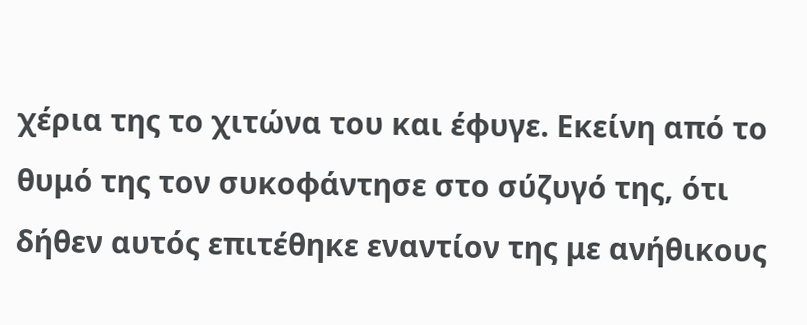χέρια της το χιτώνα του και έφυγε. Εκείνη από το θυμό της τον συκοφάντησε στο σύζυγό της, ότι δήθεν αυτός επιτέθηκε εναντίον της με ανήθικους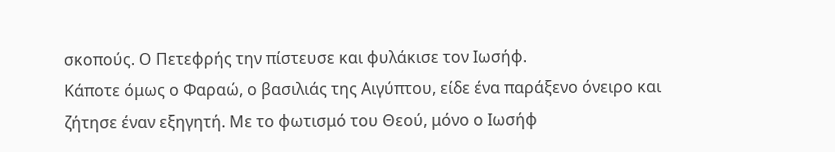σκοπούς. Ο Πετεφρής την πίστευσε και φυλάκισε τον Ιωσήφ.
Κάποτε όμως ο Φαραώ, ο βασιλιάς της Αιγύπτου, είδε ένα παράξενο όνειρο και ζήτησε έναν εξηγητή. Με το φωτισμό του Θεού, μόνο ο Ιωσήφ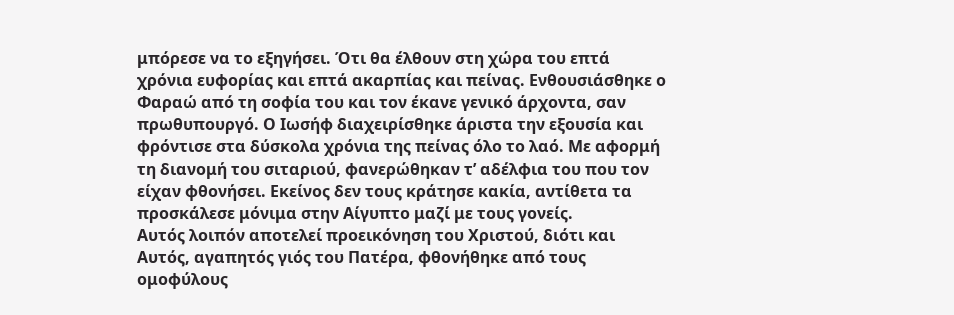μπόρεσε να το εξηγήσει. Ότι θα έλθουν στη χώρα του επτά χρόνια ευφορίας και επτά ακαρπίας και πείνας. Ενθουσιάσθηκε ο Φαραώ από τη σοφία του και τον έκανε γενικό άρχοντα, σαν πρωθυπουργό. Ο Ιωσήφ διαχειρίσθηκε άριστα την εξουσία και φρόντισε στα δύσκολα χρόνια της πείνας όλο το λαό. Με αφορμή τη διανομή του σιταριού, φανερώθηκαν τ’ αδέλφια του που τον είχαν φθονήσει. Εκείνος δεν τους κράτησε κακία, αντίθετα τα προσκάλεσε μόνιμα στην Αίγυπτο μαζί με τους γονείς.
Αυτός λοιπόν αποτελεί προεικόνηση του Χριστού, διότι και Αυτός, αγαπητός γιός του Πατέρα, φθονήθηκε από τους ομοφύλους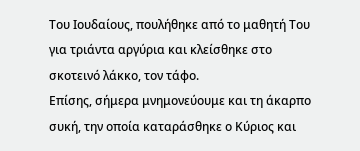Του Ιουδαίους, πουλήθηκε από το μαθητή Του για τριάντα αργύρια και κλείσθηκε στο σκοτεινό λάκκο, τον τάφο.
Επίσης, σήμερα μνημονεύουμε και τη άκαρπο συκή, την οποία καταράσθηκε ο Κύριος και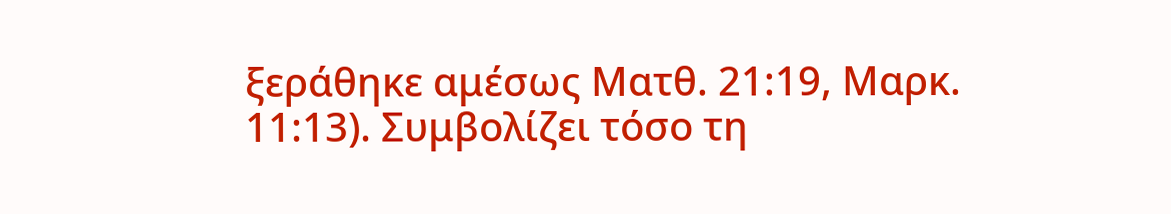ξεράθηκε αμέσως Ματθ. 21:19, Μαρκ. 11:13). Συμβολίζει τόσο τη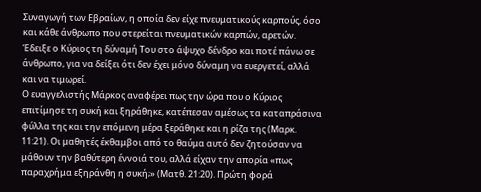Συναγωγή των Εβραίων, η οποία δεν είχε πνευματικούς καρπούς, όσο και κάθε άνθρωπο που στερείται πνευματικών καρπών, αρετών. Έδειξε ο Κύριος τη δύναμή Του στο άψυχο δένδρο και ποτέ πάνω σε άνθρωπο, για να δείξει ότι δεν έχει μόνο δύναμη να ευεργετεί, αλλά και να τιμωρεί.
Ο ευαγγελιστής Μάρκος αναφέρει πως την ώρα που ο Κύριος επιτίμησε τη συκή και ξηράθηκε, κατέπεσαν αμέσως τα καταπράσινα φύλλα της και την επόμενη μέρα ξεράθηκε και η ρίζα της (Μαρκ. 11:21). Οι μαθητές έκθαμβοι από το θαύμα αυτό δεν ζητούσαν να μάθουν την βαθύτερη έννοιά του, αλλά είχαν την απορία «πως παραχρήμα εξηράνθη η συκή;» (Ματθ. 21:20). Πρώτη φορά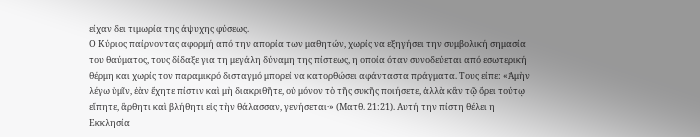είχαν δει τιμωρία της άψυχης φύσεως.
Ο Κύριος παίρνοντας αφορμή από την απορία των μαθητών, χωρίς να εξηγήσει την συμβολική σημασία του θαύματος, τους δίδαξε για τη μεγάλη δύναμη της πίστεως, η οποία όταν συνοδεύεται από εσωτερική θέρμη και χωρίς τον παραμικρό δισταγμό μπορεί να κατορθώσει αφάνταστα πράγματα. Τους είπε: «Ἀμὴν λέγω ὑμῖν, ἐὰν ἔχητε πίστιν καὶ μὴ διακριθῆτε, οὐ μόνον τὸ τῆς συκῆς ποιήσετε, ἀλλὰ κἂν τῷ ὄρει τούτῳ εἴπητε, ἂρθητι καὶ βλήθητι εἰς τὴν θάλασσαν, γενήσεται·» (Ματθ. 21:21). Αυτή την πίστη θέλει η Εκκλησία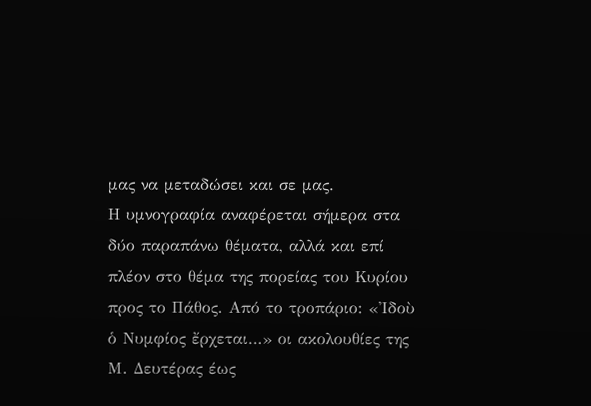μας να μεταδώσει και σε μας.
Η υμνογραφία αναφέρεται σήμερα στα δύο παραπάνω θέματα, αλλά και επί πλέον στο θέμα της πορείας του Κυρίου προς το Πάθος. Από το τροπάριο: «Ἰδοὺ ὁ Νυμφίος ἔρχεται…» οι ακολουθίες της Μ. Δευτέρας έως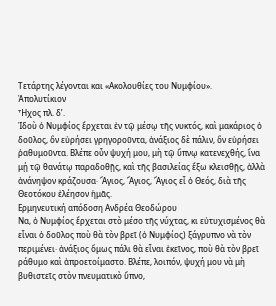Τετάρτης λέγονται και «Ακολουθίες του Νυμφίου».
Ἀπολυτίκιον
Ἦχος πλ. δ’.
Ἰδοὺ ὁ Νυμφίος ἔρχεται ἐν τῷ μέσῳ τῆς νυκτός, καὶ μακάριος ὁ δοῦλος, ὃν εὑρήσει γρηγοροῦντα, ἀνάξιος δὲ πάλιν, ὃν εὑρήσει ῥαθυμοῦντα. Βλέπε οὖν ψυχή μου, μὴ τῷ ὕπνῳ κατενεχθής, ἵνα μῄ τῷ θανάτῳ παραδοθῇς, καὶ τῆς βασιλείας ἔξω κλεισθῇς, ἀλλὰ ἀνάνηψον κράζουσα· Ἅγιος, Ἅγιος, Ἅγιος εἶ ὁ Θεός, διὰ τῆς Θεοτόκου ἐλέησον ἡμᾶς.
Ερμηνευτική απόδοση Ανδρέα Θεοδώρου
Να, ὁ Νυμφίος ἔρχεται στὸ μέσο τῆς νύχτας, κι εὐτυχισμένος θὰ εἶναι ὁ δοῦλος ποὺ θὰ τὸν βρεῖ (ὁ Νυμφίος) ξάγρυπνο νὰ τὸν περιμένει· ἀνάξιος ὅμως πάλι θὰ εἶναι ἐκεῖνος, ποὺ θὰ τὸν βρεῖ ράθυμο καὶ ἀπροετοίμαστο. Βλέπε, λοιπόν, ψυχή μου νὰ μὴ βυθιστεῖς στὸν πνευματικὸ ὕπνο,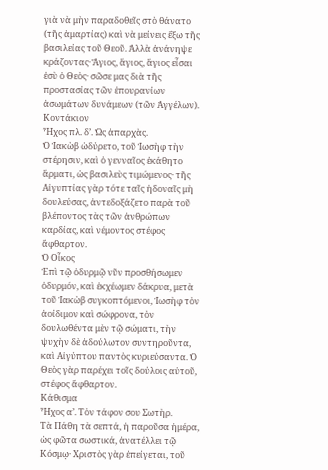γιὰ νὰ μὴν παραδοθεῖς στὸ θάνατο (τῆς ἁμαρτίας) καὶ νὰ μείνεις ἔξω τῆς βασιλείας τοῦ Θεοῦ. Ἀλλὰ ἀνάνηψε κράζοντας· Ἅγιος, ἅγιος, ἅγιος εἶσαι ἐσὺ ὁ Θεὸς· σῶσε μας διὰ τῆς προστασίας τῶν ἐπουρανίων ἀσωμάτων δυνάμεων (τῶν Ἀγγέλων).
Κοντάκιον
Ἦχος πλ. δ’. Ὡς ἀπαρχὰς.
Ὁ Ἰακὼβ ὠδύρετο, τοῦ Ἰωσὴφ τὴν στέρησιν, καὶ ὁ γενναῖος ἐκάθητο ἅρματι, ὡς βασιλεὺς τιμώμενος· τῆς Αἰγυπτίας γὰρ τότε ταῖς ἡδοναῖς μὴ δουλεύσας, ἀντεδοξάζετο παρὰ τοῦ βλέποντος τὰς τῶν ἀνθρώπων καρδίας, καὶ νέμοντος στέφος ἄφθαρτον.
Ὁ Οἶκος
Ἐπὶ τῷ ὀδυρμῷ νῦν προσθήσωμεν ὀδυρμόν, καὶ ἐκχέωμεν δάκρυα, μετὰ τοῦ Ἰακὼβ συγκοπτόμενοι, Ἰωσὴφ τὸν ἀοίδιμον καὶ σώφρονα, τὸν δουλωθέντα μὲν τῷ σώματι, τὴν ψυχὴν δὲ ἀδούλωτον συντηροῦντα, καὶ Αἰγύπτου παντὸς κυριεύσαντα. Ὁ Θεὸς γὰρ παρέχει τοῖς δούλοις αὐτοῦ, στέφος ἄφθαρτον.
Κάθισμα
Ἦχος α’. Τὸν τάφον σου Σωτὴρ.
Τὰ Πάθη τὰ σεπτά, ἡ παροῦσα ἡμέρα, ὡς φῶτα σωστικά, ἀνατέλλει τῷ Κόσμῳ· Χριστὸς γὰρ ἐπείγεται, τοῦ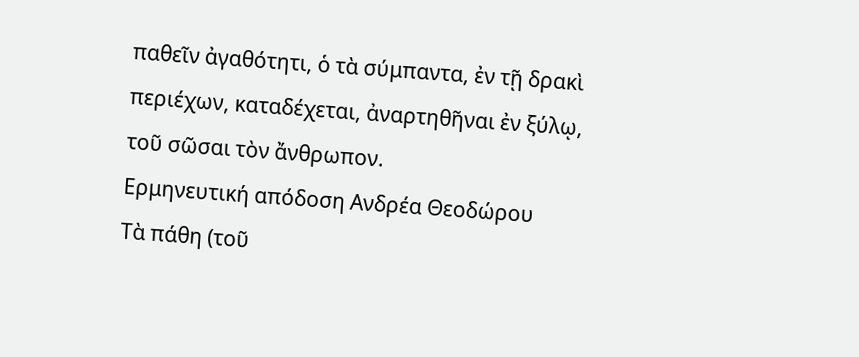παθεῖν ἀγαθότητι, ὁ τὰ σύμπαντα, ἐν τῇ δρακὶ περιέχων, καταδέχεται, ἀναρτηθῆναι ἐν ξύλῳ, τοῦ σῶσαι τὸν ἄνθρωπον.
Ερμηνευτική απόδοση Ανδρέα Θεοδώρου
Τὰ πάθη (τοῦ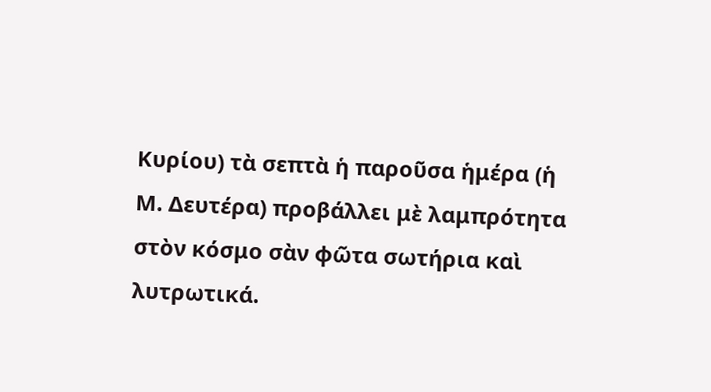Κυρίου) τὰ σεπτὰ ἡ παροῦσα ἡμέρα (ἡ Μ. Δευτέρα) προβάλλει μὲ λαμπρότητα στὸν κόσμο σὰν φῶτα σωτήρια καὶ λυτρωτικά.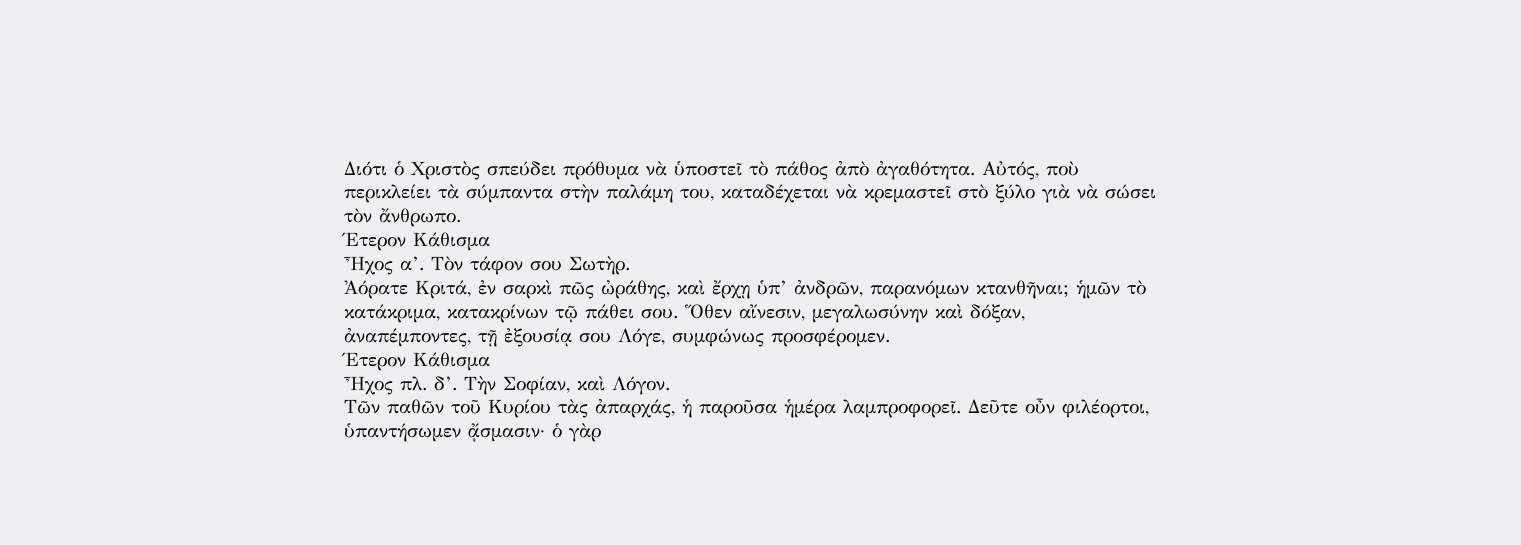Διότι ὁ Χριστὸς σπεύδει πρόθυμα νὰ ὑποστεῖ τὸ πάθος ἀπὸ ἀγαθότητα. Αὐτός, ποὺ περικλείει τὰ σύμπαντα στὴν παλάμη του, καταδέχεται νὰ κρεμαστεῖ στὸ ξύλο γιὰ νὰ σώσει τὸν ἄνθρωπο.
Έτερον Κάθισμα
Ἦχος α’. Τὸν τάφον σου Σωτὴρ.
Ἀόρατε Κριτά, ἐν σαρκὶ πῶς ὠράθης, καὶ ἔρχῃ ὑπ’ ἀνδρῶν, παρανόμων κτανθῆναι; ἡμῶν τὸ κατάκριμα, κατακρίνων τῷ πάθει σου. Ὅθεν αἴνεσιν, μεγαλωσύνην καὶ δόξαν, ἀναπέμποντες, τῇ ἐξουσίᾳ σου Λόγε, συμφώνως προσφέρομεν.
Έτερον Κάθισμα
Ἦχος πλ. δ’. Τὴν Σοφίαν, καὶ Λόγον.
Τῶν παθῶν τοῦ Κυρίου τὰς ἀπαρχάς, ἡ παροῦσα ἡμέρα λαμπροφορεῖ. Δεῦτε οὖν φιλέορτοι, ὑπαντήσωμεν ᾄσμασιν· ὁ γὰρ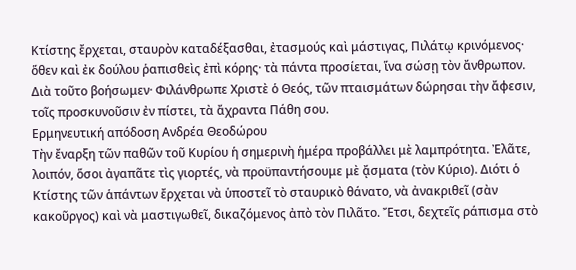Κτίστης ἔρχεται, σταυρὸν καταδέξασθαι, ἐτασμούς καὶ μάστιγας, Πιλάτῳ κρινόμενος· ὅθεν καὶ ἐκ δούλου ῥαπισθεὶς ἐπὶ κόρης· τὰ πάντα προσίεται, ἵνα σώσῃ τὸν ἄνθρωπον. Διὰ τοῦτο βοήσωμεν· Φιλάνθρωπε Χριστὲ ὁ Θεός, τῶν πταισμάτων δώρησαι τὴν ἄφεσιν, τοῖς προσκυνοῦσιν ἐν πίστει, τὰ ἄχραντα Πάθη σου.
Ερμηνευτική απόδοση Ανδρέα Θεοδώρου
Τὴν ἔναρξη τῶν παθῶν τοῦ Κυρίου ἡ σημερινὴ ἡμέρα προβάλλει μὲ λαμπρότητα. Ἐλᾶτε, λοιπόν, ὅσοι ἀγαπᾶτε τὶς γιορτές, νὰ προϋπαντήσουμε μὲ ᾄσματα (τὸν Κύριο). Διότι ὁ Κτίστης τῶν ἁπάντων ἔρχεται νὰ ὑποστεῖ τὸ σταυρικὸ θάνατο, νὰ ἀνακριθεῖ (σὰν κακοῦργος) καὶ νὰ μαστιγωθεῖ, δικαζόμενος ἀπὸ τὸν Πιλᾶτο. Ἔτσι, δεχτεῖς ράπισμα στὸ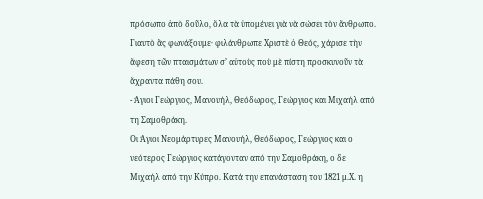πρόσωπο ἀπὸ δοῦλο, ὅλα τὰ ὑπομένει γιὰ νὰ σώσει τὸν ἄνθρωπο. Γιαυτὸ ἂς φωνάξουμε· φιλάνθρωπε Χριστὲ ὁ Θεός, χάρισε τὴν ἄφεση τῶν πταισμάτων σ’ αὐτοὺς ποὺ μὲ πίστη προσκυνοῦν τὰ ἄχραντα πάθη σου.
- Άγιοι Γεώργιος, Μανουήλ, Θεόδωρος, Γεώργιος και Μιχαήλ από τη Σαμοθράκη.
Οι Άγιοι Νεομάρτυρες Μανουήλ, Θεόδωρος, Γεώργιος και ο νεότερος Γεώργιος κατάγονταν από την Σαμοθράκη, ο δε Μιχαήλ από την Κύπρο. Κατά την επανάσταση του 1821 μ.Χ. η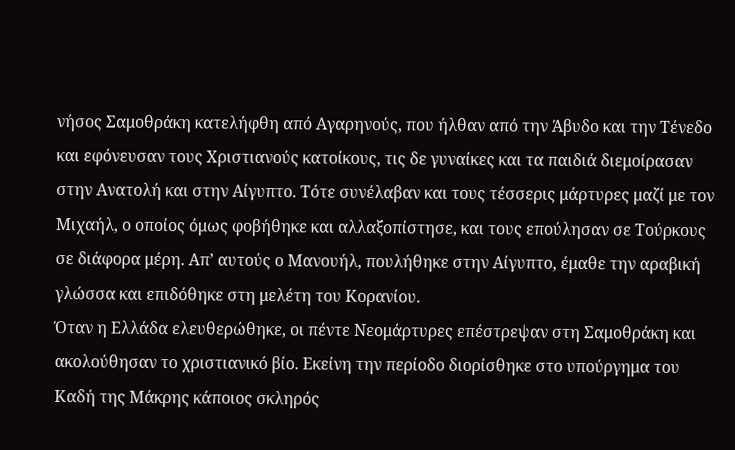νήσος Σαμοθράκη κατελήφθη από Αγαρηνούς, που ήλθαν από την Άβυδο και την Τένεδο και εφόνευσαν τους Χριστιανούς κατοίκους, τις δε γυναίκες και τα παιδιά διεμοίρασαν στην Ανατολή και στην Αίγυπτο. Τότε συνέλαβαν και τους τέσσερις μάρτυρες μαζί με τον Μιχαήλ, ο οποίος όμως φοβήθηκε και αλλαξοπίστησε, και τους επούλησαν σε Τούρκους σε διάφορα μέρη. Απ’ αυτούς ο Μανουήλ, πουλήθηκε στην Αίγυπτο, έμαθε την αραβική γλώσσα και επιδόθηκε στη μελέτη του Κορανίου.
Όταν η Ελλάδα ελευθερώθηκε, οι πέντε Νεομάρτυρες επέστρεψαν στη Σαμοθράκη και ακολούθησαν το χριστιανικό βίο. Εκείνη την περίοδο διορίσθηκε στο υπούργημα του Καδή της Μάκρης κάποιος σκληρός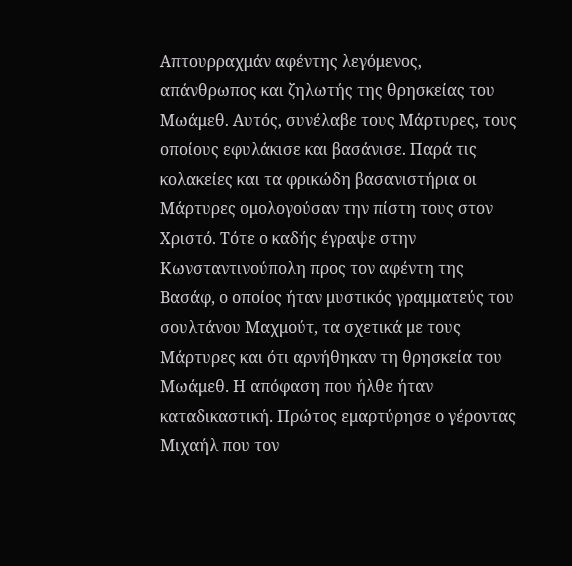Απτουρραχμάν αφέντης λεγόμενος, απάνθρωπος και ζηλωτής της θρησκείας του Μωάμεθ. Αυτός, συνέλαβε τους Μάρτυρες, τους οποίους εφυλάκισε και βασάνισε. Παρά τις κολακείες και τα φρικώδη βασανιστήρια οι Μάρτυρες ομολογούσαν την πίστη τους στον Χριστό. Τότε ο καδής έγραψε στην Κωνσταντινούπολη προς τον αφέντη της Βασάφ, ο οποίος ήταν μυστικός γραμματεύς του σουλτάνου Μαχμούτ, τα σχετικά με τους Μάρτυρες και ότι αρνήθηκαν τη θρησκεία του Μωάμεθ. Η απόφαση που ήλθε ήταν καταδικαστική. Πρώτος εμαρτύρησε ο γέροντας Μιχαήλ που τον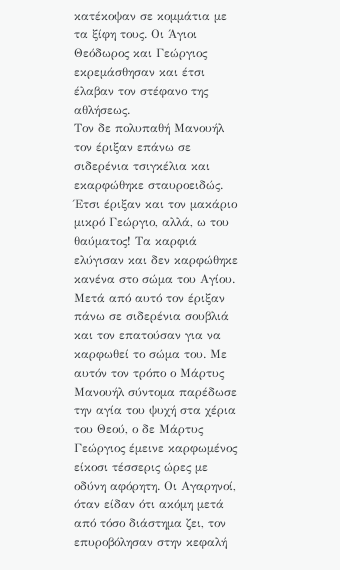κατέκοψαν σε κομμάτια με τα ξίφη τους. Οι Άγιοι Θεόδωρος και Γεώργιος εκρεμάσθησαν και έτσι έλαβαν τον στέφανο της αθλήσεως.
Τον δε πολυπαθή Μανουήλ τον έριξαν επάνω σε σιδερένια τσιγκέλια και εκαρφώθηκε σταυροειδώς. Έτσι έριξαν και τον μακάριο μικρό Γεώργιο, αλλά, ω του θαύματος! Τα καρφιά ελύγισαν και δεν καρφώθηκε κανένα στο σώμα του Αγίου. Μετά από αυτό τον έριξαν πάνω σε σιδερένια σουβλιά και τον επατούσαν για να καρφωθεί το σώμα του. Με αυτόν τον τρόπο ο Μάρτυς Μανουήλ σύντομα παρέδωσε την αγία του ψυχή στα χέρια του Θεού, ο δε Μάρτυς Γεώργιος έμεινε καρφωμένος είκοσι τέσσερις ώρες με οδύνη αφόρητη. Οι Αγαρηνοί, όταν είδαν ότι ακόμη μετά από τόσο διάστημα ζει, τον επυροβόλησαν στην κεφαλή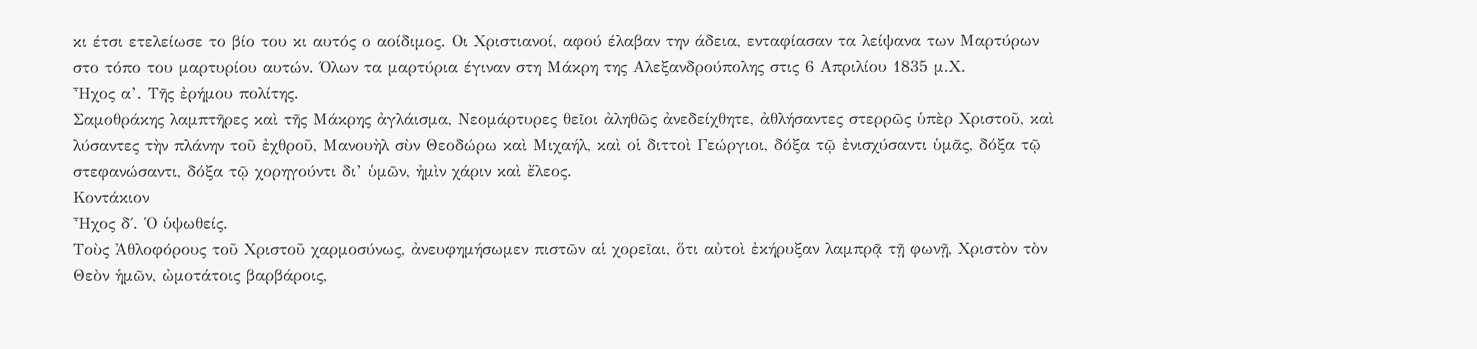κι έτσι ετελείωσε το βίο του κι αυτός ο αοίδιμος. Οι Χριστιανοί, αφού έλαβαν την άδεια, ενταφίασαν τα λείψανα των Μαρτύρων στο τόπο του μαρτυρίου αυτών. Όλων τα μαρτύρια έγιναν στη Μάκρη της Αλεξανδρούπολης στις 6 Απριλίου 1835 μ.Χ.
Ἦχος α’. Τῆς ἐρήμου πολίτης.
Σαμοθράκης λαμπτῆρες καὶ τῆς Μάκρης ἀγλάισμα, Νεομάρτυρες θεῖοι ἀληθῶς ἀνεδείχθητε, ἀθλήσαντες στερρῶς ὑπὲρ Χριστοῦ, καὶ λύσαντες τὴν πλάνην τοῦ ἐχθροῦ, Μανουὴλ σὺν Θεοδώρω καὶ Μιχαήλ, καὶ οἱ διττοὶ Γεώργιοι, δόξα τῷ ἐνισχύσαντι ὑμᾶς, δόξα τῷ στεφανώσαντι, δόξα τῷ χορηγούντι δι’ ὑμῶν, ἠμὶν χάριν καὶ ἔλεος.
Κοντάκιον
Ἦχος δ΄. Ὁ ὑψωθείς.
Τοὺς Ἀθλοφόρους τοῦ Χριστοῦ χαρμοσύνως, ἀνευφημήσωμεν πιστῶν αἱ χορεῖαι, ὅτι αὐτοὶ ἐκήρυξαν λαμπρᾷ τῇ φωνῇ, Χριστὸν τὸν Θεὸν ἡμῶν, ὠμοτάτοις βαρβάροις,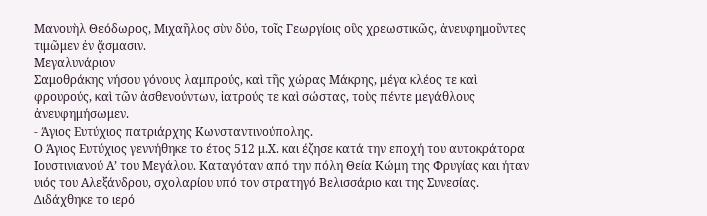Μανουὴλ Θεόδωρος, Μιχαῆλος σὺν δύο, τοῖς Γεωργίοις οὓς χρεωστικῶς, ἀνευφημοῦντες τιμῶμεν ἐν ᾄσμασιν.
Μεγαλυνάριον
Σαμοθράκης νήσου γόνους λαμπρούς, καὶ τῆς χώρας Μάκρης, μέγα κλέος τε καὶ φρουρούς, καὶ τῶν ἀσθενούντων, ἰατρούς τε καὶ σώστας, τοὺς πέντε μεγάθλους ἀνευφημήσωμεν.
- Άγιος Ευτύχιος πατριάρχης Κωνσταντινούπολης.
Ο Άγιος Ευτύχιος γεννήθηκε το έτος 512 μ.Χ. και έζησε κατά την εποχή του αυτοκράτορα Ιουστινιανού Α’ του Μεγάλου. Καταγόταν από την πόλη Θεία Κώμη της Φρυγίας και ήταν υιός του Αλεξάνδρου, σχολαρίου υπό τον στρατηγό Βελισσάριο και της Συνεσίας. Διδάχθηκε το ιερό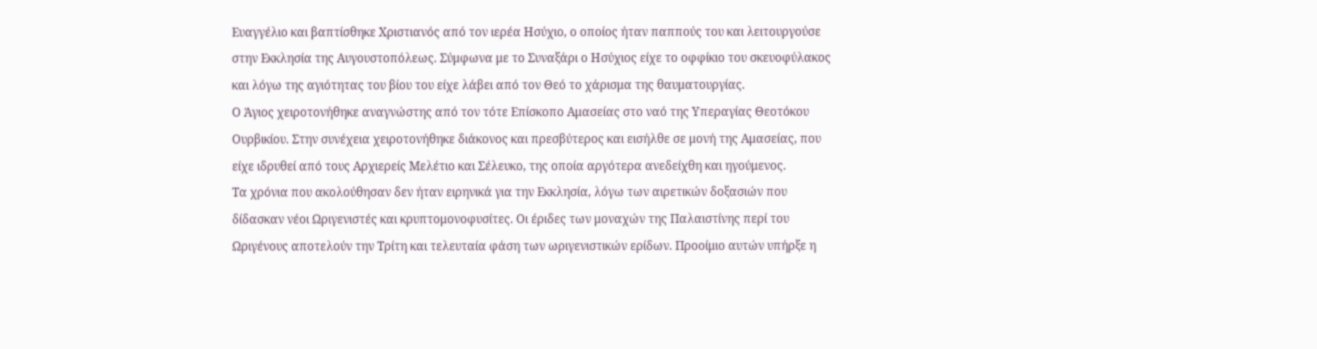Ευαγγέλιο και βαπτίσθηκε Χριστιανός από τον ιερέα Ησύχιο, ο οποίος ήταν παππούς του και λειτουργούσε στην Εκκλησία της Αυγουστοπόλεως. Σύμφωνα με το Συναξάρι ο Ησύχιος είχε το οφφίκιο του σκευοφύλακος και λόγω της αγιότητας του βίου του είχε λάβει από τον Θεό το χάρισμα της θαυματουργίας.
Ο Άγιος χειροτονήθηκε αναγνώστης από τον τότε Επίσκοπο Αμασείας στο ναό της Υπεραγίας Θεοτόκου Ουρβικίου. Στην συνέχεια χειροτονήθηκε διάκονος και πρεσβύτερος και εισήλθε σε μονή της Αμασείας, που είχε ιδρυθεί από τους Αρχιερείς Μελέτιο και Σέλευκο, της οποία αργότερα ανεδείχθη και ηγούμενος.
Τα χρόνια που ακολούθησαν δεν ήταν ειρηνικά για την Εκκλησία, λόγω των αιρετικών δοξασιών που δίδασκαν νέοι Ωριγενιστές και κρυπτομονοφυσίτες. Οι έριδες των μοναχών της Παλαιστίνης περί του Ωριγένους αποτελούν την Τρίτη και τελευταία φάση των ωριγενιστικών ερίδων. Προοίμιο αυτών υπήρξε η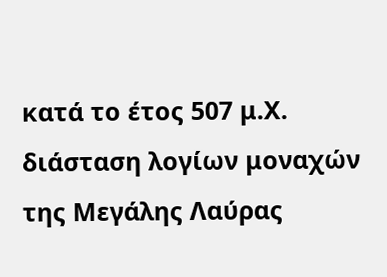κατά το έτος 507 μ.Χ. διάσταση λογίων μοναχών της Μεγάλης Λαύρας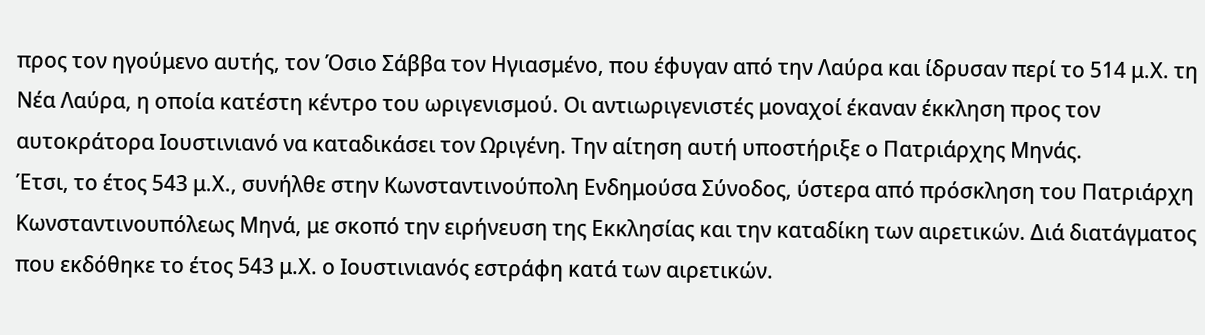προς τον ηγούμενο αυτής, τον Όσιο Σάββα τον Ηγιασμένο, που έφυγαν από την Λαύρα και ίδρυσαν περί το 514 μ.Χ. τη Νέα Λαύρα, η οποία κατέστη κέντρο του ωριγενισμού. Οι αντιωριγενιστές μοναχοί έκαναν έκκληση προς τον αυτοκράτορα Ιουστινιανό να καταδικάσει τον Ωριγένη. Την αίτηση αυτή υποστήριξε ο Πατριάρχης Μηνάς.
Έτσι, το έτος 543 μ.Χ., συνήλθε στην Κωνσταντινούπολη Ενδημούσα Σύνοδος, ύστερα από πρόσκληση του Πατριάρχη Κωνσταντινουπόλεως Μηνά, με σκοπό την ειρήνευση της Εκκλησίας και την καταδίκη των αιρετικών. Διά διατάγματος που εκδόθηκε το έτος 543 μ.Χ. ο Ιουστινιανός εστράφη κατά των αιρετικών.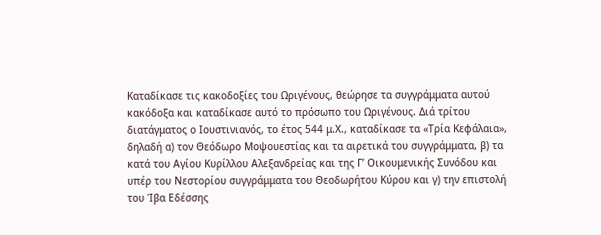Καταδίκασε τις κακοδοξίες του Ωριγένους, θεώρησε τα συγγράμματα αυτού κακόδοξα και καταδίκασε αυτό το πρόσωπο του Ωριγένους. Διά τρίτου διατάγματος ο Ιουστινιανός, το έτος 544 μ.Χ., καταδίκασε τα «Τρία Κεφάλαια», δηλαδή α) τον Θεόδωρο Μοψουεστίας και τα αιρετικά του συγγράμματα, β) τα κατά του Αγίου Κυρίλλου Αλεξανδρείας και της Γ’ Οικουμενικής Συνόδου και υπέρ του Νεστορίου συγγράμματα του Θεοδωρήτου Κύρου και γ) την επιστολή του Ίβα Εδέσσης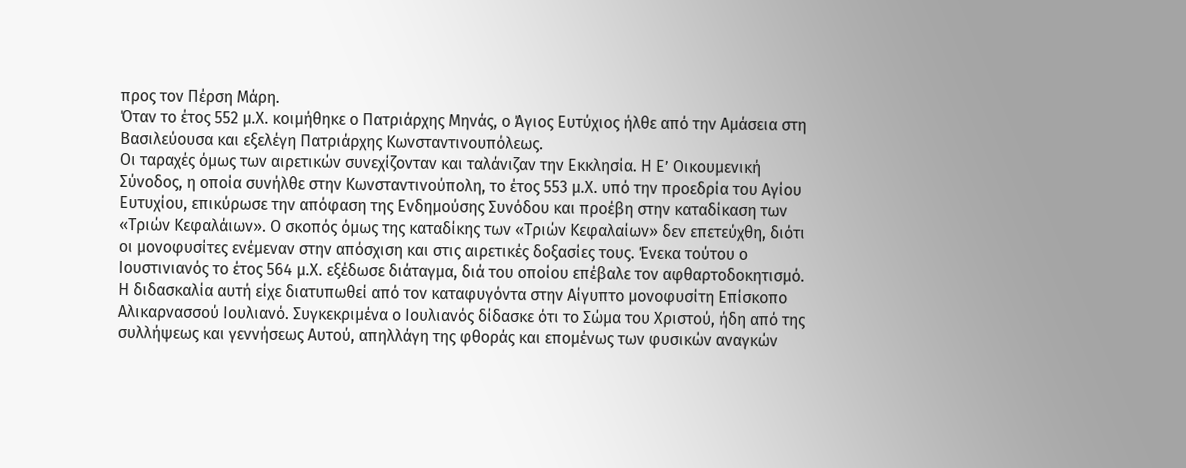προς τον Πέρση Μάρη.
Όταν το έτος 552 μ.Χ. κοιμήθηκε ο Πατριάρχης Μηνάς, ο Άγιος Ευτύχιος ήλθε από την Αμάσεια στη Βασιλεύουσα και εξελέγη Πατριάρχης Κωνσταντινουπόλεως.
Οι ταραχές όμως των αιρετικών συνεχίζονταν και ταλάνιζαν την Εκκλησία. Η Ε’ Οικουμενική Σύνοδος, η οποία συνήλθε στην Κωνσταντινούπολη, το έτος 553 μ.Χ. υπό την προεδρία του Αγίου Ευτυχίου, επικύρωσε την απόφαση της Ενδημούσης Συνόδου και προέβη στην καταδίκαση των «Τριών Κεφαλάιων». Ο σκοπός όμως της καταδίκης των «Τριών Κεφαλαίων» δεν επετεύχθη, διότι οι μονοφυσίτες ενέμεναν στην απόσχιση και στις αιρετικές δοξασίες τους. Ένεκα τούτου ο Ιουστινιανός το έτος 564 μ.Χ. εξέδωσε διάταγμα, διά του οποίου επέβαλε τον αφθαρτοδοκητισμό. Η διδασκαλία αυτή είχε διατυπωθεί από τον καταφυγόντα στην Αίγυπτο μονοφυσίτη Επίσκοπο Αλικαρνασσού Ιουλιανό. Συγκεκριμένα ο Ιουλιανός δίδασκε ότι το Σώμα του Χριστού, ήδη από της συλλήψεως και γεννήσεως Αυτού, απηλλάγη της φθοράς και επομένως των φυσικών αναγκών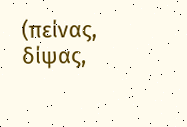(πείνας, δίψας,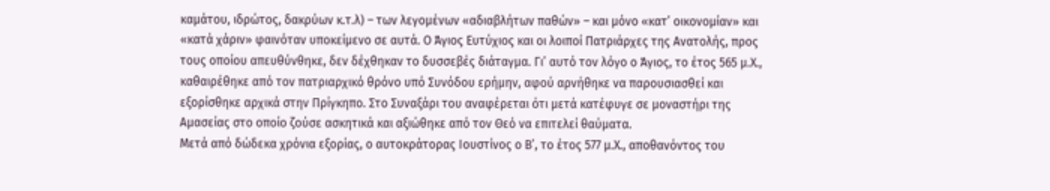καμάτου, ιδρώτος, δακρύων κ.τ.λ) – των λεγομένων «αδιαβλήτων παθών» – και μόνο «κατ’ οικονομίαν» και «κατά χάριν» φαινόταν υποκείμενο σε αυτά. Ο Άγιος Ευτύχιος και οι λοιποί Πατριάρχες της Ανατολής, προς τους οποίου απευθύνθηκε, δεν δέχθηκαν το δυσσεβές διάταγμα. Γι’ αυτό τον λόγο ο Άγιος, το έτος 565 μ.Χ., καθαιρέθηκε από τον πατριαρχικό θρόνο υπό Συνόδου ερήμην, αφού αρνήθηκε να παρουσιασθεί και εξορίσθηκε αρχικά στην Πρίγκηπο. Στο Συναξάρι του αναφέρεται ότι μετά κατέφυγε σε μοναστήρι της Αμασείας στο οποίο ζούσε ασκητικά και αξιώθηκε από τον Θεό να επιτελεί θαύματα.
Μετά από δώδεκα χρόνια εξορίας, ο αυτοκράτορας Ιουστίνος ο Β’, το έτος 577 μ.Χ., αποθανόντος του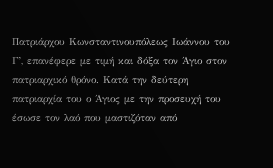Πατριάρχου Κωνσταντινουπόλεως Ιωάννου του Γ’, επανέφερε με τιμή και δόξα τον Άγιο στον πατριαρχικό θρόνο. Κατά την δεύτερη πατριαρχία του ο Άγιος με την προσευχή του έσωσε τον λαό που μαστιζόταν από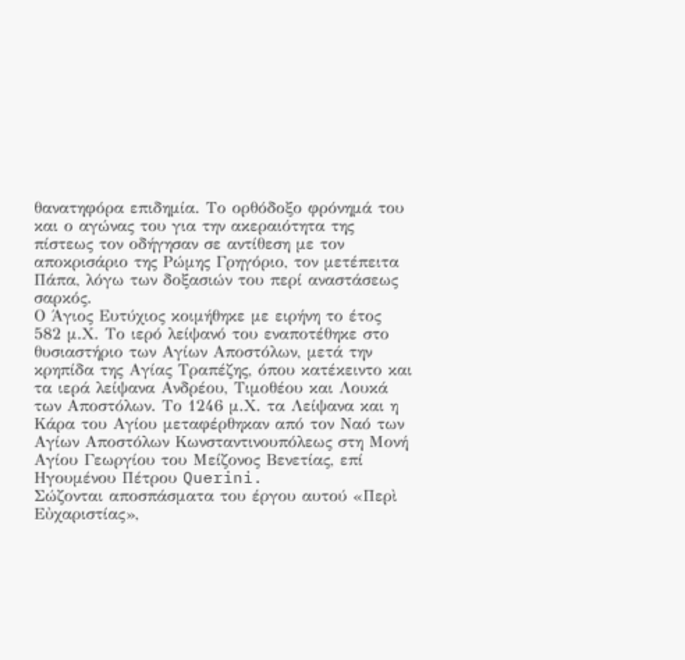θανατηφόρα επιδημία. Το ορθόδοξο φρόνημά του και ο αγώνας του για την ακεραιότητα της πίστεως τον οδήγησαν σε αντίθεση με τον αποκρισάριο της Ρώμης Γρηγόριο, τον μετέπειτα Πάπα, λόγω των δοξασιών του περί αναστάσεως σαρκός.
Ο Άγιος Ευτύχιος κοιμήθηκε με ειρήνη το έτος 582 μ.Χ. Το ιερό λείψανό του εναποτέθηκε στο θυσιαστήριο των Αγίων Αποστόλων, μετά την κρηπίδα της Αγίας Τραπέζης, όπου κατέκειντο και τα ιερά λείψανα Ανδρέου, Τιμοθέου και Λουκά των Αποστόλων. Το 1246 μ.Χ. τα Λείψανα και η Κάρα του Αγίου μεταφέρθηκαν από τον Ναό των Αγίων Αποστόλων Κωνσταντινουπόλεως στη Μονή Αγίου Γεωργίου του Μείζονος Βενετίας, επί Ηγουμένου Πέτρου Querini.
Σώζονται αποσπάσματα του έργου αυτού «Περὶ Εὐχαριστίας»,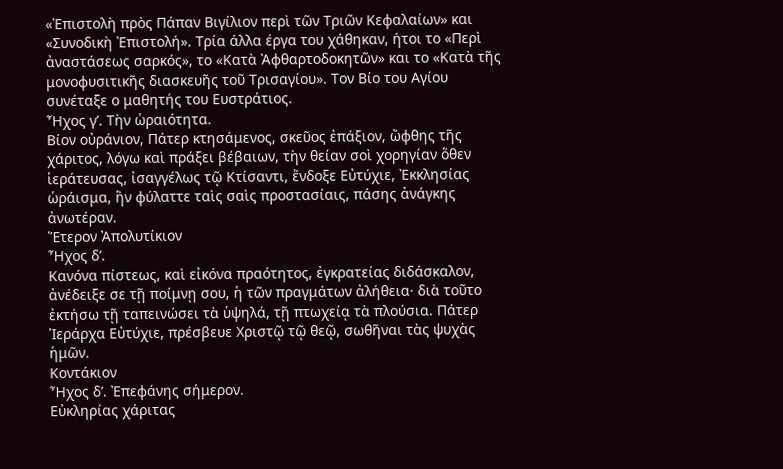«Ἐπιστολὴ πρὸς Πάπαν Βιγίλιον περὶ τῶν Τριῶν Κεφαλαίων» και «Συνοδικὴ Ἐπιστολή». Τρία άλλα έργα του χάθηκαν, ήτοι το «Περὶ ἀναστάσεως σαρκός», το «Κατὰ Ἀφθαρτοδοκητῶν» και το «Κατὰ τῆς μονοφυσιτικῆς διασκευῆς τοῦ Τρισαγίου». Τον Βίο του Αγίου συνέταξε ο μαθητής του Ευστράτιος.
Ἦχος γ’. Τὴν ὡραιότητα.
Βίον οὐράνιον, Πάτερ κτησάμενος, σκεῦος ἐπάξιον, ὤφθης τῆς χάριτος, λόγω καὶ πράξει βέβαιων, τὴν θείαν σοὶ χορηγίαν ὅθεν ἱεράτευσας, ἰσαγγέλως τῷ Κτίσαντι, ἔνδοξε Εὐτύχιε, Ἐκκλησίας ὡράισμα, ἣν φύλαττε ταὶς σαὶς προστασίαις, πάσης ἀνάγκης ἀνωτέραν.
Ἕτερον Ἀπολυτίκιον
Ἦχος δ’.
Κανόνα πίστεως, καὶ εἰκόνα πραότητος, ἐγκρατείας διδάσκαλον, ἀνέδειξε σε τῇ ποίμνῃ σου, ἡ τῶν πραγμάτων ἀλήθεια· διὰ τοῦτο ἐκτήσω τῇ ταπεινώσει τὰ ὑψηλά, τῇ πτωχείᾳ τὰ πλούσια. Πάτερ Ἱεράρχα Εὐτύχιε, πρέσβευε Χριστῷ τῷ θεῷ, σωθῆναι τὰς ψυχὰς ἡμῶν.
Κοντάκιον
Ἦχος δ’. Ἐπεφάνης σήμερον.
Εὐκληρίας χάριτας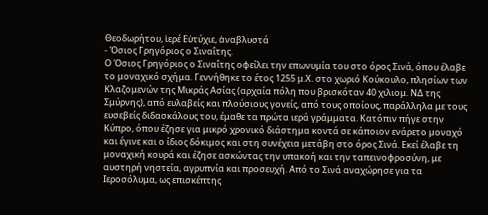Θεοδωρήτου, ἱερέ Εὐτύχιε, ἀναβλυστά
- Όσιος Γρηγόριος ο Σιναΐτης.
Ο Όσιος Γρηγόριος ο Σιναΐτης οφείλει την επωνυμία του στο όρος Σινά, όπου έλαβε το μοναχικό σχήμα. Γεννήθηκε το έτος 1255 μ.Χ. στο χωριό Κούκουλο, πλησίων των Κλαζομενών της Μικράς Ασίας (αρχαία πόλη που βρισκόταν 40 χιλιομ. ΝΔ της Σμύρνης), από ευλαβείς και πλούσιους γονείς, από τους οποίους, παράλληλα με τους ευσεβείς διδασκάλους του, έμαθε τα πρώτα ιερά γράμματα. Κατόπιν πήγε στην Κύπρο, όπου έζησε για μικρό χρονικό διάστημα κοντά σε κάποιον ενάρετο μοναχό και έγινε και ο ίδιος δόκιμος και στη συνέχεια μετάβη στο όρος Σινά. Εκεί έλαβε τη μοναχική κουρά και έζησε ασκώντας την υπακοή και την ταπεινοφροσύνη, με αυστηρή νηστεία, αγρυπνία και προσευχή. Από το Σινά αναχώρησε για τα Ιεροσόλυμα, ως επισκέπτης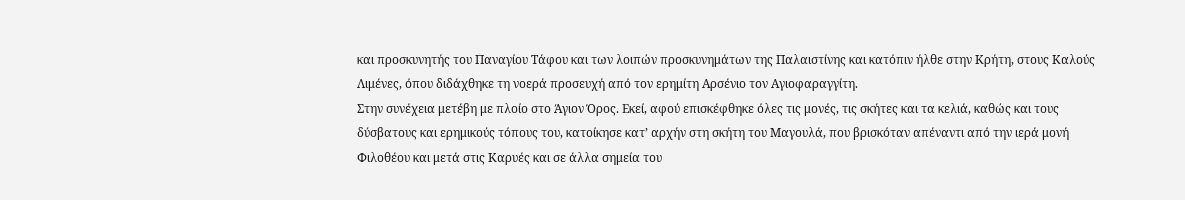και προσκυνητής του Παναγίου Τάφου και των λοιπών προσκυνημάτων της Παλαιστίνης και κατόπιν ήλθε στην Κρήτη, στους Καλούς Λιμένες, όπου διδάχθηκε τη νοερά προσευχή από τον ερημίτη Αρσένιο τον Αγιοφαραγγίτη.
Στην συνέχεια μετέβη με πλοίο στο Άγιον Όρος. Εκεί, αφού επισκέφθηκε όλες τις μονές, τις σκήτες και τα κελιά, καθώς και τους δύσβατους και ερημικούς τόπους του, κατοίκησε κατ’ αρχήν στη σκήτη του Μαγουλά, που βρισκόταν απέναντι από την ιερά μονή Φιλοθέου και μετά στις Καρυές και σε άλλα σημεία του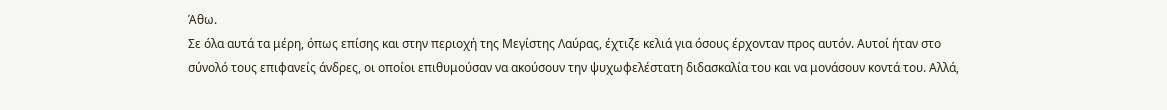Άθω.
Σε όλα αυτά τα μέρη, όπως επίσης και στην περιοχή της Μεγίστης Λαύρας, έχτιζε κελιά για όσους έρχονταν προς αυτόν. Αυτοί ήταν στο σύνολό τους επιφανείς άνδρες, οι οποίοι επιθυμούσαν να ακούσουν την ψυχωφελέστατη διδασκαλία του και να μονάσουν κοντά του. Αλλά,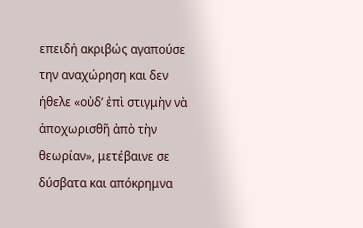επειδή ακριβώς αγαπούσε την αναχώρηση και δεν ήθελε «οὐδ’ ἐπὶ στιγμὴν νὰ ἀποχωρισθῆ ἀπὸ τὴν θεωρίαν», μετέβαινε σε δύσβατα και απόκρημνα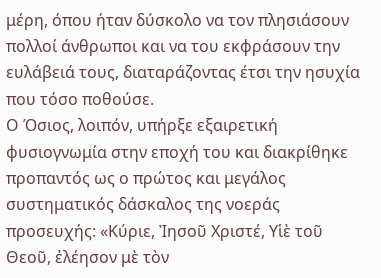μέρη, όπου ήταν δύσκολο να τον πλησιάσουν πολλοί άνθρωποι και να του εκφράσουν την ευλάβειά τους, διαταράζοντας έτσι την ησυχία που τόσο ποθούσε.
Ο Όσιος, λοιπόν, υπήρξε εξαιρετική φυσιογνωμία στην εποχή του και διακρίθηκε προπαντός ως ο πρώτος και μεγάλος συστηματικός δάσκαλος της νοεράς προσευχής: «Κύριε, Ἰησοῦ Χριστέ, Υἱὲ τοῦ Θεοῦ, ἐλέησον μὲ τὸν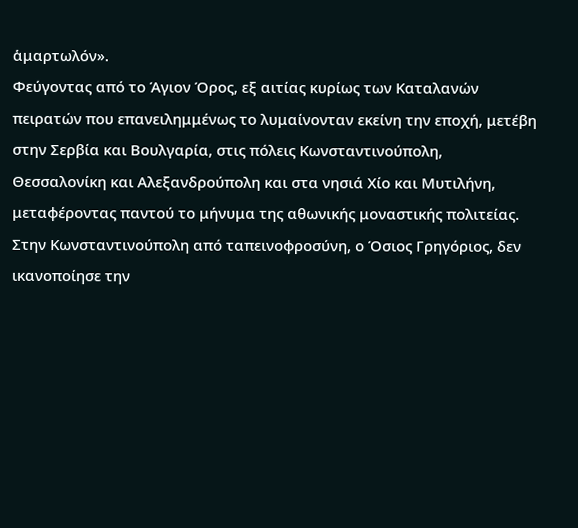ἁμαρτωλόν».
Φεύγοντας από το Άγιον Όρος, εξ αιτίας κυρίως των Καταλανών πειρατών που επανειλημμένως το λυμαίνονταν εκείνη την εποχή, μετέβη στην Σερβία και Βουλγαρία, στις πόλεις Κωνσταντινούπολη, Θεσσαλονίκη και Αλεξανδρούπολη και στα νησιά Χίο και Μυτιλήνη, μεταφέροντας παντού το μήνυμα της αθωνικής μοναστικής πολιτείας. Στην Κωνσταντινούπολη από ταπεινοφροσύνη, ο Όσιος Γρηγόριος, δεν ικανοποίησε την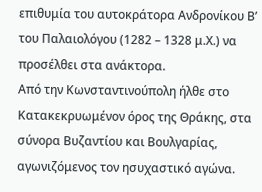επιθυμία του αυτοκράτορα Ανδρονίκου Β’ του Παλαιολόγου (1282 – 1328 μ.Χ.) να προσέλθει στα ανάκτορα.
Από την Κωνσταντινούπολη ήλθε στο Κατακεκρυωμένον όρος της Θράκης, στα σύνορα Βυζαντίου και Βουλγαρίας, αγωνιζόμενος τον ησυχαστικό αγώνα.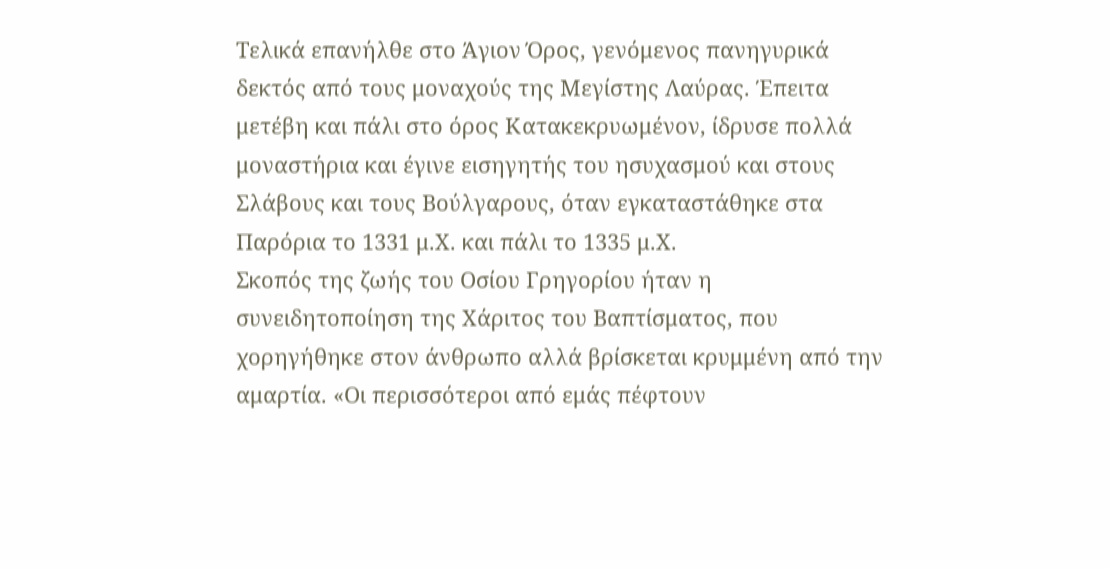Τελικά επανήλθε στο Άγιον Όρος, γενόμενος πανηγυρικά δεκτός από τους μοναχούς της Μεγίστης Λαύρας. Έπειτα μετέβη και πάλι στο όρος Κατακεκρυωμένον, ίδρυσε πολλά μοναστήρια και έγινε εισηγητής του ησυχασμού και στους Σλάβους και τους Βούλγαρους, όταν εγκαταστάθηκε στα Παρόρια το 1331 μ.Χ. και πάλι το 1335 μ.Χ.
Σκοπός της ζωής του Οσίου Γρηγορίου ήταν η συνειδητοποίηση της Χάριτος του Βαπτίσματος, που χορηγήθηκε στον άνθρωπο αλλά βρίσκεται κρυμμένη από την αμαρτία. «Οι περισσότεροι από εμάς πέφτουν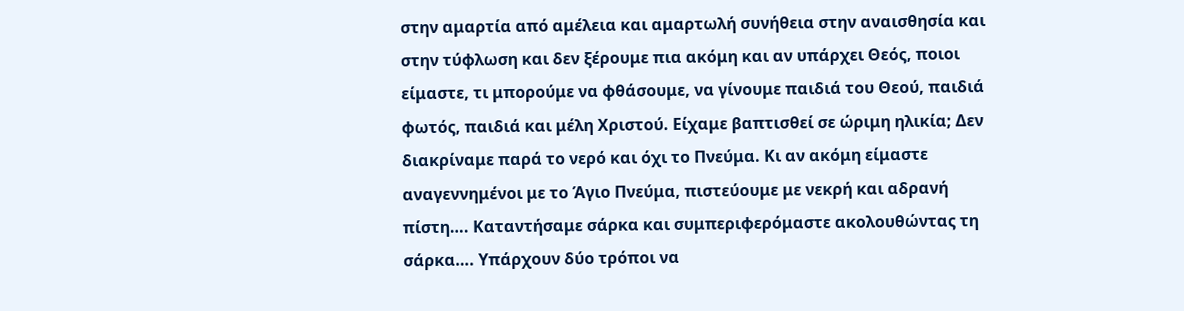στην αμαρτία από αμέλεια και αμαρτωλή συνήθεια στην αναισθησία και στην τύφλωση και δεν ξέρουμε πια ακόμη και αν υπάρχει Θεός, ποιοι είμαστε, τι μπορούμε να φθάσουμε, να γίνουμε παιδιά του Θεού, παιδιά φωτός, παιδιά και μέλη Χριστού. Είχαμε βαπτισθεί σε ώριμη ηλικία; Δεν διακρίναμε παρά το νερό και όχι το Πνεύμα. Κι αν ακόμη είμαστε αναγεννημένοι με το Άγιο Πνεύμα, πιστεύουμε με νεκρή και αδρανή πίστη…. Καταντήσαμε σάρκα και συμπεριφερόμαστε ακολουθώντας τη σάρκα…. Υπάρχουν δύο τρόποι να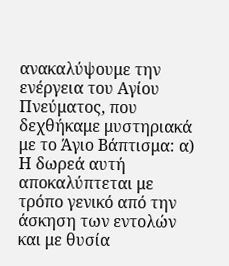ανακαλύψουμε την ενέργεια του Αγίου Πνεύματος, που δεχθήκαμε μυστηριακά με το Άγιο Βάπτισμα: α) Η δωρεά αυτή αποκαλύπτεται με τρόπο γενικό από την άσκηση των εντολών και με θυσία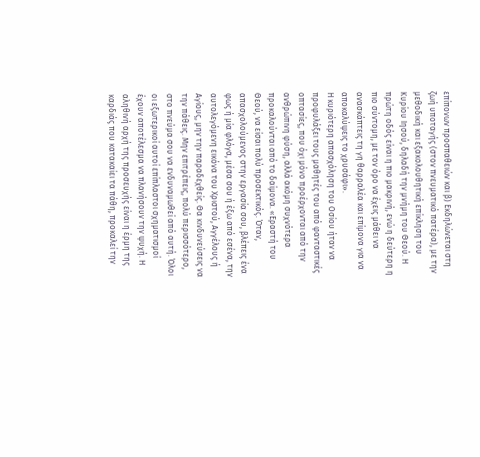επίπονων προσπαθειών και β) Εκδηλώνεται στη ζωή υποταγής (στον πνευματικό πατέρα), με την μεθοδική και εξακολουθητική επίκληση του Κυρίου Ιησού, δηλαδή την μνήμη του Θεού. Η πρώτη οδός είναι η πιο μακρινή, ενώ η δεύτερη η πιο σύντομη, με τον όρο να έχεις μάθει να ανασκάπτεις τη γη θαρραλέα και επίμονα για να αποκαλύψεις το χρυσάφι».
Η κυριότερη απασχόληση του Οσίου ήταν να προφυλάξει τους μαθητές του από φανταστικές οπτασίες, που όχι μόνο προέρχονται από την ανθρώπινη φύση, αλλά ακόμη συχνότερα προκαλούνται από το δαίμονα. «Εραστή του Θεού, να είσαι πολύ προσεκτικός. Όταν, απασχολούμενος στην εργασία σου, βλέπεις ένα φως ή μία φλόγα, μέσα σου ή έξω από εσένα, την αυτολεγόμενη εικόνα του Χριστού, Αγγέλους ή Αγίους, μην την παραδεχθείς. Θα κινδυνεύσεις να την πάθεις. Μην επιτρέπεις, πολύ περισσότερο, στο πνεύμα σου να ενδυναμωθεί από αυτή. Όλοι οι εξωτερικοί αυτοί επίπλαστοι σχηματισμοί έχουν αποτέλεσμα να πλανήσουν την ψυχή. Η αληθινή αρχή της προσευχής είναι η έρμη της καρδιάς που κατακαίει τα πάθη, προκαλεί την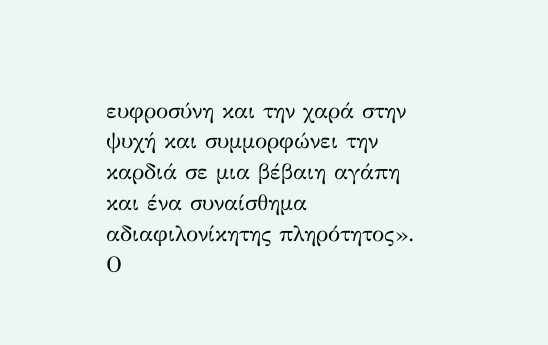ευφροσύνη και την χαρά στην ψυχή και συμμορφώνει την καρδιά σε μια βέβαιη αγάπη και ένα συναίσθημα αδιαφιλονίκητης πληρότητος».
Ο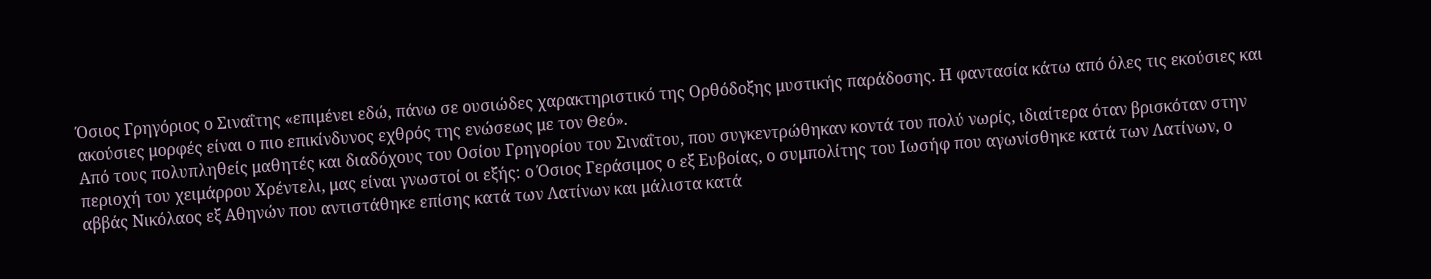Όσιος Γρηγόριος ο Σιναΐτης «επιμένει εδώ, πάνω σε ουσιώδες χαρακτηριστικό της Ορθόδοξης μυστικής παράδοσης. Η φαντασία κάτω από όλες τις εκούσιες και ακούσιες μορφές είναι ο πιο επικίνδυνος εχθρός της ενώσεως με τον Θεό».
Από τους πολυπληθείς μαθητές και διαδόχους του Οσίου Γρηγορίου του Σιναΐτου, που συγκεντρώθηκαν κοντά του πολύ νωρίς, ιδιαίτερα όταν βρισκόταν στην περιοχή του χειμάρρου Χρέντελι, μας είναι γνωστοί οι εξής: ο Όσιος Γεράσιμος ο εξ Ευβοίας, ο συμπολίτης του Ιωσήφ που αγωνίσθηκε κατά των Λατίνων, ο αββάς Νικόλαος εξ Αθηνών που αντιστάθηκε επίσης κατά των Λατίνων και μάλιστα κατά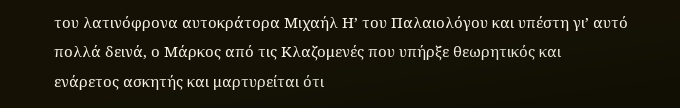του λατινόφρονα αυτοκράτορα Μιχαήλ Η’ του Παλαιολόγου και υπέστη γι’ αυτό πολλά δεινά, ο Μάρκος από τις Κλαζομενές που υπήρξε θεωρητικός και ενάρετος ασκητής και μαρτυρείται ότι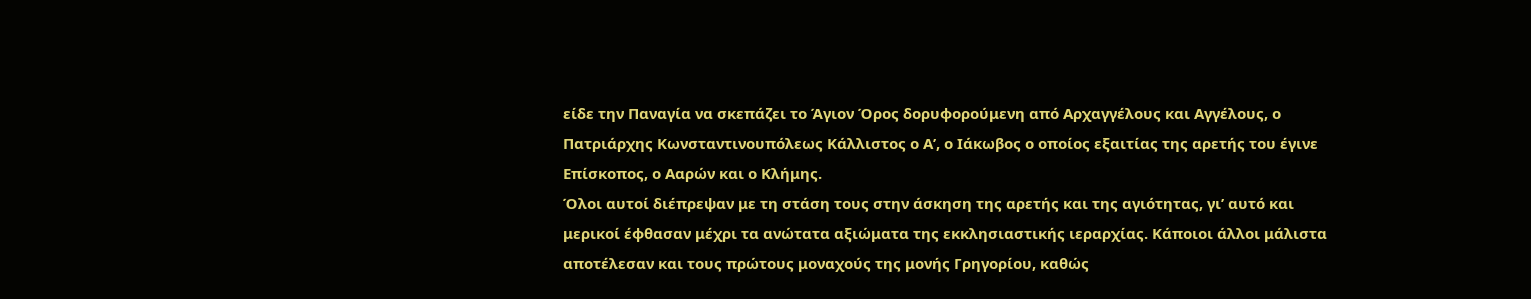είδε την Παναγία να σκεπάζει το Άγιον Όρος δορυφορούμενη από Αρχαγγέλους και Αγγέλους, ο Πατριάρχης Κωνσταντινουπόλεως Κάλλιστος ο Α’, ο Ιάκωβος ο οποίος εξαιτίας της αρετής του έγινε Επίσκοπος, ο Ααρών και ο Κλήμης.
Όλοι αυτοί διέπρεψαν με τη στάση τους στην άσκηση της αρετής και της αγιότητας, γι’ αυτό και μερικοί έφθασαν μέχρι τα ανώτατα αξιώματα της εκκλησιαστικής ιεραρχίας. Κάποιοι άλλοι μάλιστα αποτέλεσαν και τους πρώτους μοναχούς της μονής Γρηγορίου, καθώς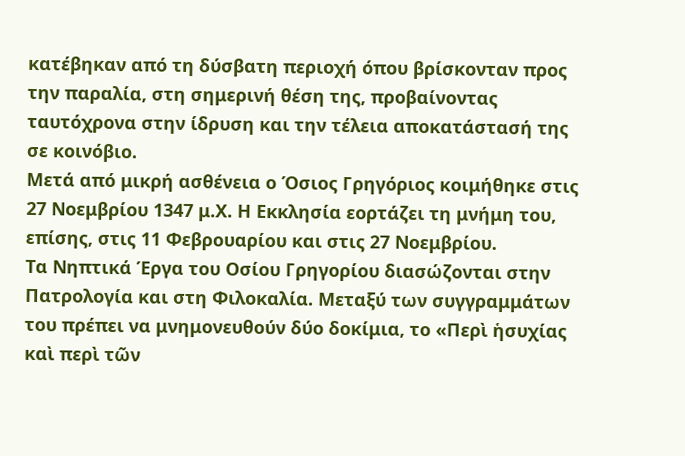κατέβηκαν από τη δύσβατη περιοχή όπου βρίσκονταν προς την παραλία, στη σημερινή θέση της, προβαίνοντας ταυτόχρονα στην ίδρυση και την τέλεια αποκατάστασή της σε κοινόβιο.
Μετά από μικρή ασθένεια ο Όσιος Γρηγόριος κοιμήθηκε στις 27 Νοεμβρίου 1347 μ.Χ. Η Εκκλησία εορτάζει τη μνήμη του, επίσης, στις 11 Φεβρουαρίου και στις 27 Νοεμβρίου.
Τα Νηπτικά Έργα του Οσίου Γρηγορίου διασώζονται στην Πατρολογία και στη Φιλοκαλία. Μεταξύ των συγγραμμάτων του πρέπει να μνημονευθούν δύο δοκίμια, το «Περὶ ἡσυχίας καὶ περὶ τῶν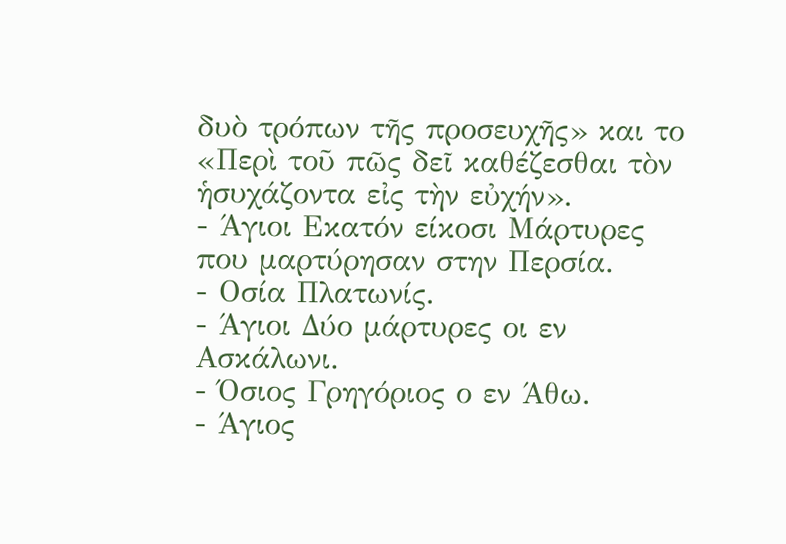δυὸ τρόπων τῆς προσευχῆς» και το «Περὶ τοῦ πῶς δεῖ καθέζεσθαι τὸν ἡσυχάζοντα εἰς τὴν εὐχήν».
- Άγιοι Εκατόν είκοσι Μάρτυρες που μαρτύρησαν στην Περσία.
- Οσία Πλατωνίς.
- Άγιοι Δύο μάρτυρες οι εν Ασκάλωνι.
- Όσιος Γρηγόριος ο εν Άθω.
- Άγιος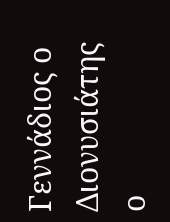Γεννάδιος ο Διονυσιάτης ο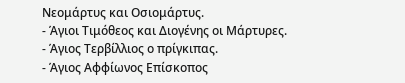Νεομάρτυς και Οσιομάρτυς.
- Άγιοι Τιμόθεος και Διογένης οι Μάρτυρες.
- Άγιος Τερβίλλιος ο πρίγκιπας.
- Άγιος Αφφίωνος Επίσκοπος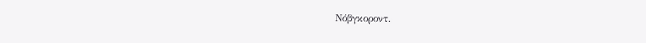Νόβγκοροντ.